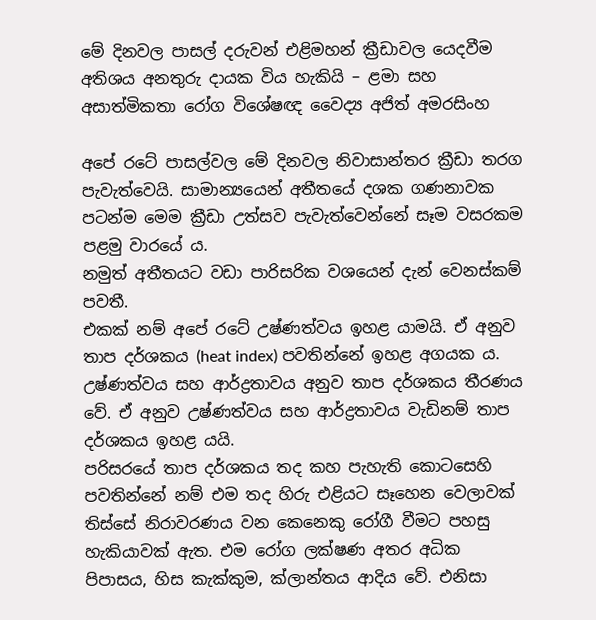මේ දිනවල පාසල් දරුවන් එළිමහන් ක්‍රීඩාවල යෙදවීම අතිශය අනතුරු දායක විය හැකියි – ළමා සහ අසාත්මිකතා රෝග විශේෂඥ වෛද්‍ය අජිත් අමරසිංහ

අපේ රටේ පාසල්වල මේ දිනවල නිවාසාන්තර ක්‍රීඩා තරග පැවැත්වෙයි. සාමාන්‍යයෙන් අතීතයේ දශක ගණනාවක පටන්ම මෙම ක්‍රීඩා උත්සව පැවැත්වෙන්නේ සෑම වසරකම පළමු වාරයේ ය.
නමුත් අතීතයට වඩා පාරිසරික වශයෙන් දැන් වෙනස්කම් පවතී.
එකක් නම් අපේ රටේ උෂ්ණත්වය ඉහළ යාමයි. ඒ අනුව තාප දර්ශකය (heat index) පවතින්නේ ඉහළ අගයක ය. උෂ්ණත්වය සහ ආර්ද්‍රතාවය අනුව තාප දර්ශකය තීරණය වේ. ඒ අනුව උෂ්ණත්වය සහ ආර්ද්‍රතාවය වැඩිනම් තාප දර්ශකය ඉහළ යයි.
පරිසරයේ තාප දර්ශකය තද කහ පැහැති කොටසෙහි පවතින්නේ නම් එම තද හිරු එළියට සෑහෙන වෙලාවක් තිස්සේ නිරාවරණය වන කෙනෙකු රෝගී වීමට පහසු හැකියාවක් ඇත. එම රෝග ලක්ෂණ අතර අධික පිපාසය, හිස කැක්කුම, ක්ලාන්තය ආදිය වේ. එනිසා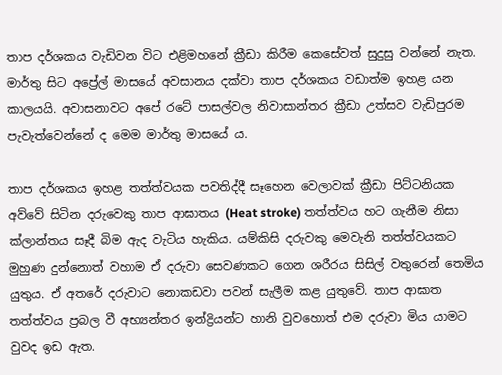තාප දර්ශකය වැඩිවන විට එළිමහනේ ක්‍රීඩා කිරීම කෙසේවත් සුදුසු වන්නේ නැත. මාර්තු සිට අප්‍රේල් මාසයේ අවසානය දක්වා තාප දර්ශකය වඩාත්ම ඉහළ යන කාලයයි. අවාසනාවට අපේ රටේ පාසල්වල නිවාසාන්තර ක්‍රීඩා උත්සව වැඩිපුරම පැවැත්වෙන්නේ ද මෙම මාර්තු මාසයේ ය.

තාප දර්ශකය ඉහළ තත්ත්වයක පවතිද්දී සෑහෙන වෙලාවක් ක්‍රීඩා පිට්ටනියක අව්වේ සිටින දරුවෙකු තාප ආඝාතය (Heat stroke) තත්ත්වය හට ගැනීම නිසා ක්ලාන්තය සෑදී බිම ඇද වැටිය හැකිය. යම්කිසි දරුවකු මෙවැනි තත්ත්වයකට මුහුණ දුන්නොත් වහාම ඒ දරුවා සෙවණකට ගෙන ශරීරය සිසිල් වතුරෙන් තෙමිය යුතුය. ඒ අතරේ දරුවාට නොකඩවා පවන් සැලීම කළ යුතුවේ. තාප ආඝාත තත්ත්වය ප්‍රබල වී අභ්‍යන්තර ඉන්ද්‍රියන්ට හානි වුවහොත් එම දරුවා මිය යාමට වුවද ඉඩ ඇත.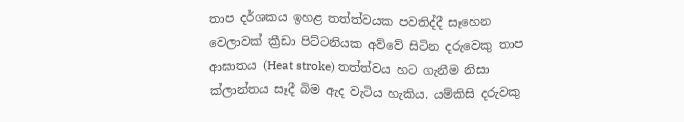තාප දර්ශකය ඉහළ තත්ත්වයක පවතිද්දී සෑහෙන වෙලාවක් ක්‍රීඩා පිට්ටනියක අව්වේ සිටින දරුවෙකු තාප ආඝාතය (Heat stroke) තත්ත්වය හට ගැනීම නිසා ක්ලාන්තය සෑදී බිම ඇද වැටිය හැකිය. යම්කිසි දරුවකු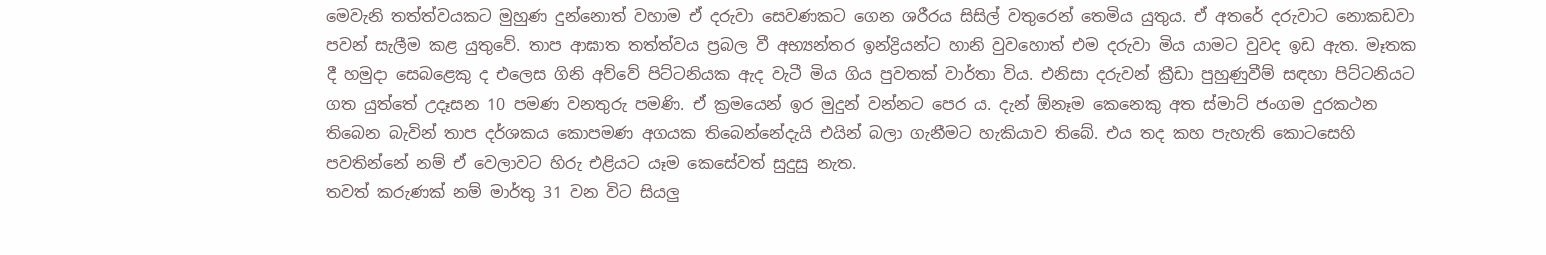මෙවැනි තත්ත්වයකට මුහුණ දුන්නොත් වහාම ඒ දරුවා සෙවණකට ගෙන ශරීරය සිසිල් වතුරෙන් තෙමිය යුතුය. ඒ අතරේ දරුවාට නොකඩවා පවන් සැලීම කළ යුතුවේ. තාප ආඝාත තත්ත්වය ප්‍රබල වී අභ්‍යන්තර ඉන්ද්‍රියන්ට හානි වුවහොත් එම දරුවා මිය යාමට වුවද ඉඩ ඇත. මෑතක දී හමුදා සෙබළෙකු ද එලෙස ගිනි අව්වේ පිට්ටනියක ඇද වැටී මිය ගිය පුවතක් වාර්තා විය. එනිසා දරුවන් ක්‍රීඩා පුහුණුවීම් සඳහා පිට්ටනියට ගත යුත්තේ උදෑසන 10 පමණ වනතුරු පමණි. ඒ ක්‍රමයෙන් ඉර මුදුන් වන්නට පෙර ය. දැන් ඕනෑම කෙනෙකු අත ස්මාට් ජංගම දුරකථන තිබෙන බැවින් තාප දර්ශකය කොපමණ අගයක තිබෙන්නේදැයි එයින් බලා ගැනීමට හැකියාව තිබේ. එය තද කහ පැහැති කොටසෙහි පවතින්නේ නම් ඒ වෙලාවට හිරු එළියට යෑම කෙසේවත් සුදුසු නැත.
තවත් කරුණක් නම් මාර්තු 31 වන විට සියලු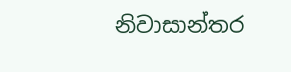නිවාසාන්තර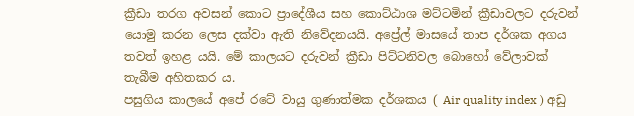ක්‍රීඩා තරග අවසන් කොට ප්‍රාදේශීය සහ කොට්ඨාශ මට්ටමින් ක්‍රීඩාවලට දරුවන් යොමු කරන ලෙස දක්වා ඇති නිවේදනයයි. අප්‍රේල් මාසයේ තාප දර්ශක අගය තවත් ඉහළ යයි. මේ කාලයට දරුවන් ක්‍රීඩා පිට්ටනිවල බොහෝ වේලාවක් තැබීම අහිතකර ය.
පසුගිය කාලයේ අපේ රටේ වායු ගුණාත්මක දර්ශකය ( Air quality index ) අඩු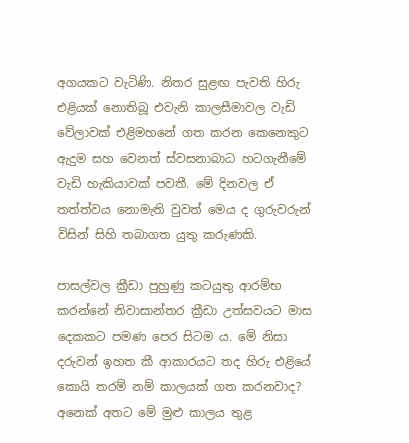අගයකට වැටිණි. නිතර සුළඟ පැවති හිරු එළියක් නොතිබූ එවැනි කාලසීමාවල වැඩි වේලාවක් එළිමහනේ ගත කරන කෙනෙකුට ඇදුම සහ වෙනත් ස්වසනාබාධ හටගැනීමේ වැඩි හැකියාවක් පවතී. මේ දිනවල ඒ තත්ත්වය නොමැති වුවත් මෙය ද ගුරුවරුන් විසින් සිහි තබාගත යුතු කරුණකි.

පාසල්වල ක්‍රීඩා පුහුණු කටයුතු ආරම්භ කරන්නේ නිවාසාන්තර ක්‍රීඩා උත්සවයට මාස දෙකකට පමණ පෙර සිටම ය. මේ නිසා දරුවන් ඉහත කී ආකාරයට තද හිරු එළියේ කොයි තරම් නම් කාලයක් ගත කරනවාද? අනෙක් අතට මේ මුළු කාලය තුළ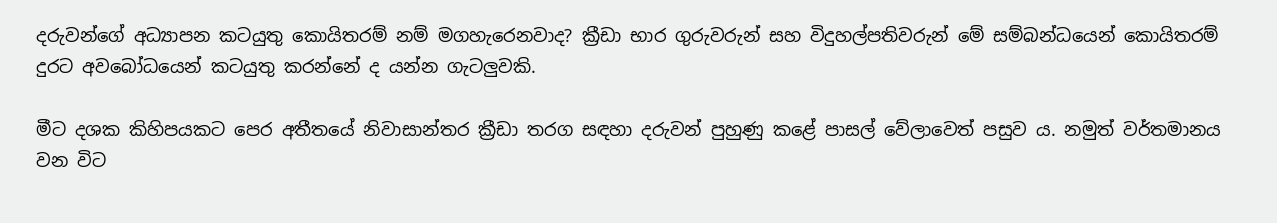දරුවන්ගේ අධ්‍යාපන කටයුතු කොයිතරම් නම් මගහැරෙනවාද? ක්‍රීඩා භාර ගුරුවරුන් සහ විදුහල්පතිවරුන් මේ සම්බන්ධයෙන් කොයිතරම් දුරට අවබෝධයෙන් කටයුතු කරන්නේ ද යන්න ගැටලුවකි.

මීට දශක කිහිපයකට පෙර අතීතයේ නිවාසාන්තර ක්‍රීඩා තරග සඳහා දරුවන් පුහුණු කළේ පාසල් වේලාවෙත් පසුව ය. නමුත් වර්තමානය වන විට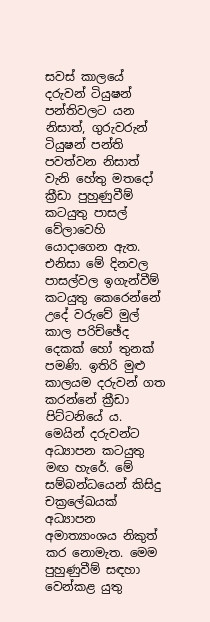සවස් කාලයේ දරුවන් ටියුෂන් පන්තිවලට යන නිසාත්, ගුරුවරුන් ටියුෂන් පන්ති පවත්වන නිසාත් වැනි හේතු මතදෝ ක්‍රීඩා පුහුණුවීම් කටයුතු පාසල් වේලාවෙහි යොදාගෙන ඇත. එනිසා මේ දිනවල පාසල්වල ඉගැන්වීම් කටයුතු කෙරෙන්නේ උදේ වරුවේ මුල් කාල පරිච්ඡේද දෙකක් හෝ තුනක් පමණි. ඉතිරි මුළු කාලයම දරුවන් ගත කරන්නේ ක්‍රීඩා පිට්ටනියේ ය. මෙයින් දරුවන්ට අධ්‍යාපන කටයුතු මඟ හැරේ. මේ සම්බන්ධයෙන් කිසිදු චක්‍රලේඛයක් අධ්‍යාපන අමාත්‍යාංශය නිකුත් කර නොමැත. මෙම පුහුණුවීම් සඳහා වෙන්කළ යුතු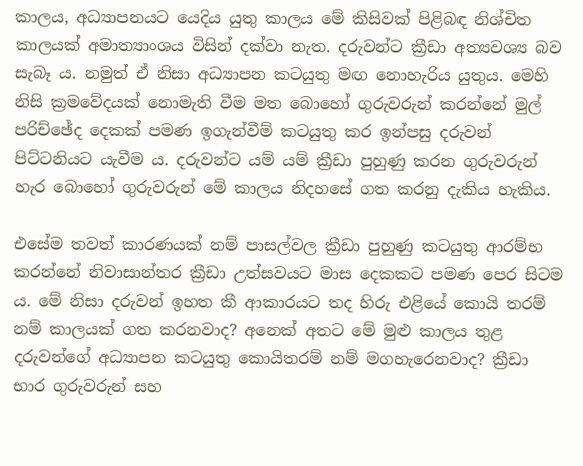කාලය, අධ්‍යාපනයට යෙදිය යුතු කාලය මේ කිසිවක් පිළිබඳ නිශ්චිත කාලයක් අමාත්‍යාංශය විසින් දක්වා නැත. දරුවන්ට ක්‍රීඩා අත්‍යවශ්‍ය බව සැබෑ ය. නමුත් ඒ නිසා අධ්‍යාපන කටයුතු මඟ නොහැරිය යුතුය. මෙහි නිසි ක්‍රමවේදයක් නොමැති වීම මත බොහෝ ගුරුවරුන් කරන්නේ මුල් පරිච්ඡේද දෙකක් පමණ ඉගැන්වීම් කටයුතු කර ඉන්පසු දරුවන් පිට්ටනියට යැවීම ය. දරුවන්ට යම් යම් ක්‍රීඩා පුහුණු කරන ගුරුවරුන් හැර බොහෝ ගුරුවරුන් මේ කාලය නිදහසේ ගත කරනු දැකිය හැකිය.

එසේම තවත් කාරණයක් නම් පාසල්වල ක්‍රීඩා පුහුණු කටයුතු ආරම්භ කරන්නේ නිවාසාන්තර ක්‍රීඩා උත්සවයට මාස දෙකකට පමණ පෙර සිටම ය. මේ නිසා දරුවන් ඉහත කී ආකාරයට තද හිරු එළියේ කොයි තරම් නම් කාලයක් ගත කරනවාද? අනෙක් අතට මේ මුළු කාලය තුළ දරුවන්ගේ අධ්‍යාපන කටයුතු කොයිතරම් නම් මගහැරෙනවාද? ක්‍රීඩා භාර ගුරුවරුන් සහ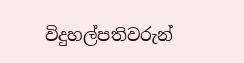විදුහල්පතිවරුන්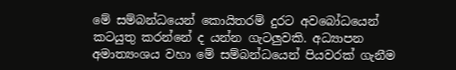මේ සම්බන්ධයෙන් කොයිතරම් දුරට අවබෝධයෙන් කටයුතු කරන්නේ ද යන්න ගැටලුවකි. අධ්‍යාපන අමාත්‍යංශය වහා මේ සම්බන්ධයෙන් පියවරක් ගැනීම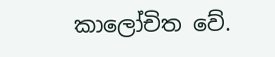කාලෝචිත වේ.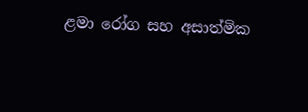ළමා රෝග සහ අසාත්මික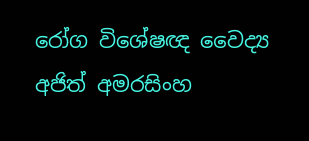රෝග විශේෂඥ වෛද්‍ය අජිත් අමරසිංහ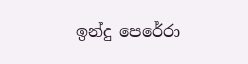ඉන්දු පෙරේරා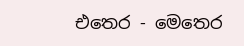එතෙර - මෙතෙර